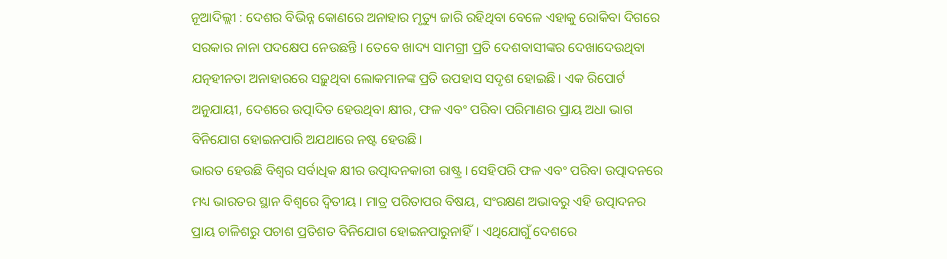ନୂଆଦିଲ୍ଲୀ : ଦେଶର ବିଭିନ୍ନ କୋଣରେ ଅନାହାର ମୃତ୍ୟୁ ଜାରି ରହିଥିବା ବେଳେ ଏହାକୁ ରୋକିବା ଦିଗରେ ସରକାର ନାନା ପଦକ୍ଷେପ ନେଉଛନ୍ତି। ତେବେ ଖାଦ୍ୟ ସାମଗ୍ରୀ ପ୍ରତି ଦେଶବାସୀଙ୍କର ଦେଖାଦେଉଥିବା ଯତ୍ନହୀନତା ଅନାହାରରେ ସଢ଼ୁଥିବା ଲୋକମାନଙ୍କ ପ୍ରତି ଉପହାସ ସଦୃଶ ହୋଇଛି। ଏକ ରିପୋର୍ଟ ଅନୁଯାୟୀ, ଦେଶରେ ଉତ୍ପାଦିତ ହେଉଥିବା କ୍ଷୀର, ଫଳ ଏବଂ ପରିବା ପରିମାଣର ପ୍ରାୟ ଅଧା ଭାଗ ବିନିଯୋଗ ହୋଇନପାରି ଅଯଥାରେ ନଷ୍ଟ ହେଉଛି।
ଭାରତ ହେଉଛି ବିଶ୍ୱର ସର୍ବାଧିକ କ୍ଷୀର ଉତ୍ପାଦନକାରୀ ରାଷ୍ଟ୍ର। ସେହିପରି ଫଳ ଏବଂ ପରିବା ଉତ୍ପାଦନରେ ମଧ୍ୟ ଭାରତର ସ୍ଥାନ ବିଶ୍ୱରେ ଦ୍ୱିତୀୟ। ମାତ୍ର ପରିତାପର ବିଷୟ, ସଂରକ୍ଷଣ ଅଭାବରୁ ଏହି ଉତ୍ପାଦନର ପ୍ରାୟ ଚାଳିଶରୁ ପଚାଶ ପ୍ରତିଶତ ବିନିଯୋଗ ହୋଇନପାରୁନାହିଁ। ଏଥିଯୋଗୁଁ ଦେଶରେ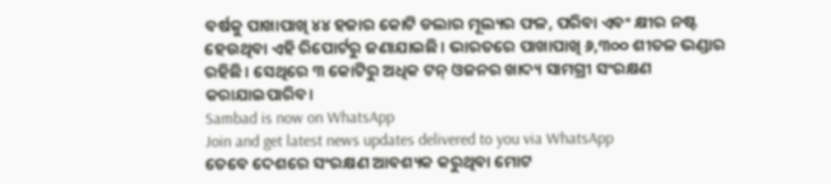ବର୍ଷକୁ ପାଖାପାଖି ୪୪ ହଜାର କୋଟି ଡଲାର ମୂଲ୍ୟର ଫଳ, ପରିବା ଏବଂ କ୍ଷୀର ନଷ୍ଟ ହେଉଥିବା ଏହି ରିପୋର୍ଟରୁ ଜଣାଯାଇଛି। ଭାରତରେ ପାଖାପାଖି ୬,୩୦୦ ଶୀତଳ ଭଣ୍ଡାର ରହିଛି। ସେଥିରେ ୩ କୋଟିରୁ ଅଧିକ ଟନ୍ ଓଜନର ଖାଦ୍ୟ ସାମଗ୍ରୀ ସଂରକ୍ଷଣ କରାଯାଇପାରିବ।
Sambad is now on WhatsApp
Join and get latest news updates delivered to you via WhatsApp
ତେବେ ଦେଶରେ ସଂରକ୍ଷଣ ଆବଶ୍ୟକ କରୁଥିବା ମୋଟ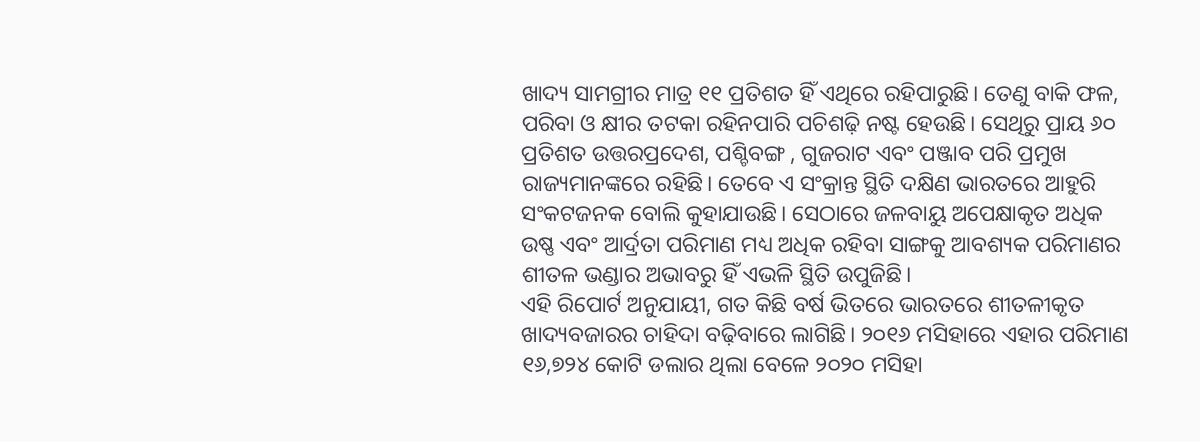ଖାଦ୍ୟ ସାମଗ୍ରୀର ମାତ୍ର ୧୧ ପ୍ରତିଶତ ହିଁ ଏଥିରେ ରହିପାରୁଛି। ତେଣୁ ବାକି ଫଳ, ପରିବା ଓ କ୍ଷୀର ତଟକା ରହିନପାରି ପଚିଶଢ଼ି ନଷ୍ଟ ହେଉଛି। ସେଥିରୁ ପ୍ରାୟ ୬୦ ପ୍ରତିଶତ ଉତ୍ତରପ୍ରଦେଶ, ପଶ୍ଚିବଙ୍ଗ , ଗୁଜରାଟ ଏବଂ ପଞ୍ଜାବ ପରି ପ୍ରମୁଖ ରାଜ୍ୟମାନଙ୍କରେ ରହିଛି। ତେବେ ଏ ସଂକ୍ରାନ୍ତ ସ୍ଥିତି ଦକ୍ଷିଣ ଭାରତରେ ଆହୁରି ସଂକଟଜନକ ବୋଲି କୁହାଯାଉଛି। ସେଠାରେ ଜଳବାୟୁ ଅପେକ୍ଷାକୃତ ଅଧିକ ଉଷ୍ଣ ଏବଂ ଆର୍ଦ୍ରତା ପରିମାଣ ମଧ୍ୟ ଅଧିକ ରହିବା ସାଙ୍ଗକୁ ଆବଶ୍ୟକ ପରିମାଣର ଶୀତଳ ଭଣ୍ଡାର ଅଭାବରୁ ହିଁ ଏଭଳି ସ୍ଥିତି ଉପୁଜିଛି।
ଏହି ରିପୋର୍ଟ ଅନୁଯାୟୀ, ଗତ କିଛି ବର୍ଷ ଭିତରେ ଭାରତରେ ଶୀତଳୀକୃତ ଖାଦ୍ୟବଜାରର ଚାହିଦା ବଢ଼ିବାରେ ଲାଗିଛି। ୨୦୧୬ ମସିହାରେ ଏହାର ପରିମାଣ ୧୬,୭୨୪ କୋଟି ଡଲାର ଥିଲା ବେଳେ ୨୦୨୦ ମସିହା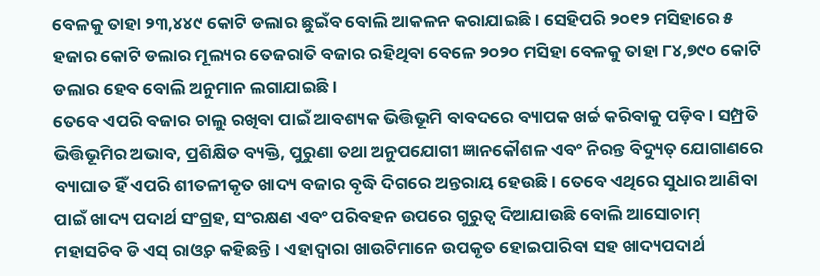ବେଳକୁ ତାହା ୨୩,୪୪୯ କୋଟି ଡଲାର ଛୁଇଁବ ବୋଲି ଆକଳନ କରାଯାଇଛି। ସେହିପରି ୨୦୧୨ ମସିହାରେ ୫ ହଜାର କୋଟି ଡଲାର ମୂଲ୍ୟର ତେଜରାତି ବଜାର ରହିଥିବା ବେଳେ ୨୦୨୦ ମସିହା ବେଳକୁ ତାହା ୮୪,୭୯୦ କୋଟି ଡଲାର ହେବ ବୋଲି ଅନୁମାନ ଲଗାଯାଇଛି।
ତେବେ ଏପରି ବଜାର ଚାଲୁ ରଖିବା ପାଇଁ ଆବଶ୍ୟକ ଭିତ୍ତିଭୂମି ବାବଦରେ ବ୍ୟାପକ ଖର୍ଚ୍ଚ କରିବାକୁ ପଡ଼ିବ। ସମ୍ପ୍ରତି ଭିତ୍ତିଭୂମିର ଅଭାବ, ପ୍ରଶିକ୍ଷିତ ବ୍ୟକ୍ତି, ପୁରୁଣା ତଥା ଅନୁପଯୋଗୀ ଜ୍ଞାନକୌଶଳ ଏବଂ ନିରନ୍ତ ବିଦ୍ୟୁତ୍ ଯୋଗାଣରେ ବ୍ୟାଘାତ ହିଁ ଏପରି ଶୀତଳୀକୃତ ଖାଦ୍ୟ ବଜାର ବୃଦ୍ଧି ଦିଗରେ ଅନ୍ତରାୟ ହେଉଛି। ତେବେ ଏଥିରେ ସୁଧାର ଆଣିବା ପାଇଁ ଖାଦ୍ୟ ପଦାର୍ଥ ସଂଗ୍ରହ, ସଂରକ୍ଷଣ ଏବଂ ପରିବହନ ଉପରେ ଗୁରୁତ୍ୱ ଦିଆଯାଉଛି ବୋଲି ଆସୋଚାମ୍ ମହାସଚିବ ଡି ଏସ୍ ରାଓ୍ଵଚ କହିଛନ୍ତି। ଏହାଦ୍ୱାରା ଖାଉଟିମାନେ ଉପକୃତ ହୋଇପାରିବା ସହ ଖାଦ୍ୟପଦାର୍ଥ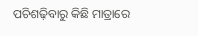ପଚିଶଢ଼ିବାରୁ କିଛି ମାତ୍ରାରେ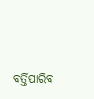ବର୍ତ୍ତିପାରିବ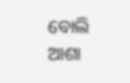ବୋଲି ଆଶା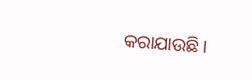କରାଯାଉଛି।